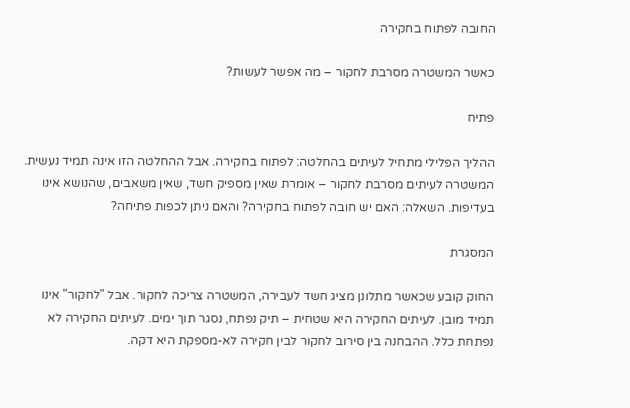החובה לפתוח בחקירה

כאשר המשטרה מסרבת לחקור – מה אפשר לעשות?

פתיח

ההליך הפלילי מתחיל לעיתים בהחלטה: לפתוח בחקירה. אבל ההחלטה הזו אינה תמיד נעשית. המשטרה לעיתים מסרבת לחקור – אומרת שאין מספיק חשד, שאין משאבים, שהנושא אינו בעדיפות. השאלה: האם יש חובה לפתוח בחקירה? והאם ניתן לכפות פתיחה?

המסגרת

החוק קובע שכאשר מתלונן מציג חשד לעבירה, המשטרה צריכה לחקור. אבל "לחקור" אינו תמיד מובן. לעיתים החקירה היא שטחית – תיק נפתח, נסגר תוך ימים. לעיתים החקירה לא נפתחת כלל. ההבחנה בין סירוב לחקור לבין חקירה לא-מספקת היא דקה.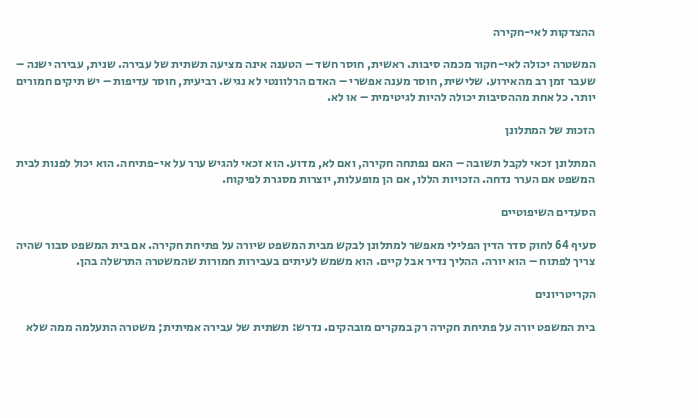ההצדקות לאי-חקירה

המשטרה יכולה לאי-חקור מכמה סיבות. ראשית, חוסר חשד – הטענה אינה מציעה תשתית של עבירה. שנית, עבירה ישנה – שעבר זמן רב מהאירוע. שלישית, חוסר מענה אפשרי – האדם הרלוונטי לא נגיש. רביעית, חוסר עדיפות – יש תיקים חמורים יותר. כל אחת מההסיבות יכולה להיות לגיטימית – או לא.

הזכות של המתלונן

המתלונן זכאי לקבל תשובה – האם נפתחה חקירה, ואם לא, מדוע. הוא זכאי להגיש ערר על אי-פתיחה. הוא יכול לפנות לבית המשפט אם הערר נדחה. הזכויות הללו, אם הן מופעלות, יוצרות מסגרת לפיקוח.

הסעדים השיפוטיים

סעיף 64 לחוק סדר הדין הפלילי מאפשר למתלונן לבקש מבית המשפט שיורה על פתיחת חקירה. אם בית המשפט סבור שהיה צריך לפתוח – הוא יורה. ההליך נדיר אבל קיים. הוא משמש לעיתים בעבירות חמורות שהמשטרה התרשלה בהן.

הקריטריונים

בית המשפט יורה על פתיחת חקירה רק במקרים מובהקים. נדרש: תשתית של עבירה אמיתית; משטרה התעלמה ממה שלא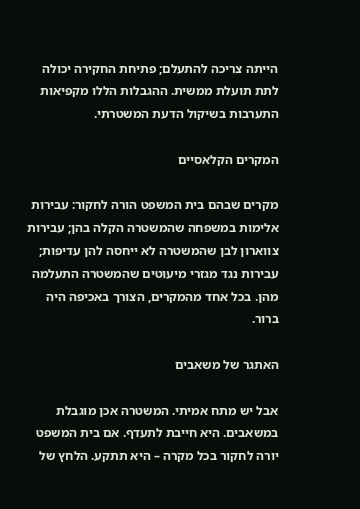הייתה צריכה להתעלם; פתיחת החקירה יכולה לתת תועלת ממשית. ההגבלות הללו מקפיאות התערבות בשיקול הדעת המשטרתי.

המקרים הקלאסיים

מקרים שבהם בית המשפט הורה לחקור: עבירות אלימות במשפחה שהמשטרה הקלה בהן; עבירות צווארון לבן שהמשטרה לא ייחסה להן עדיפות; עבירות נגד מגזרי מיעוטים שהמשטרה התעלמה מהן. בכל אחד מהמקרים, הצורך באכיפה היה ברור.

האתגר של משאבים

אבל יש מתח אמיתי. המשטרה אכן מוגבלת במשאבים. היא חייבת לתעדף. אם בית המשפט יורה לחקור בכל מקרה – היא תתקע. הלחץ של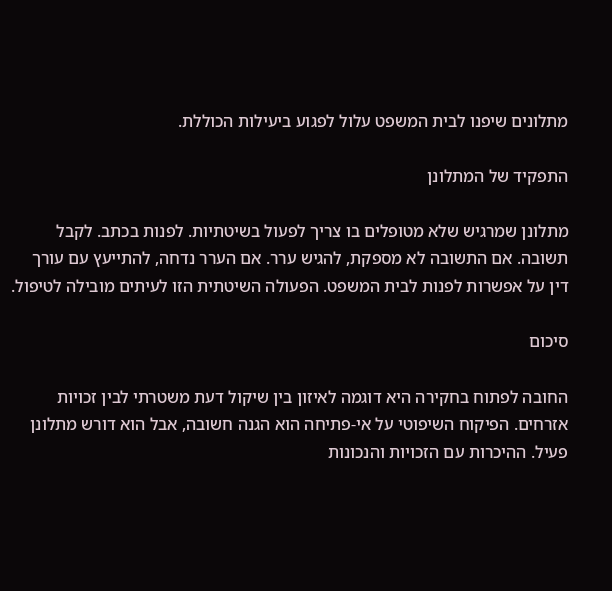מתלונים שיפנו לבית המשפט עלול לפגוע ביעילות הכוללת.

התפקיד של המתלונן

מתלונן שמרגיש שלא מטופלים בו צריך לפעול בשיטתיות. לפנות בכתב. לקבל תשובה. אם התשובה לא מספקת, להגיש ערר. אם הערר נדחה, להתייעץ עם עורך דין על אפשרות לפנות לבית המשפט. הפעולה השיטתית הזו לעיתים מובילה לטיפול.

סיכום

החובה לפתוח בחקירה היא דוגמה לאיזון בין שיקול דעת משטרתי לבין זכויות אזרחים. הפיקוח השיפוטי על אי-פתיחה הוא הגנה חשובה, אבל הוא דורש מתלונן פעיל. ההיכרות עם הזכויות והנכונות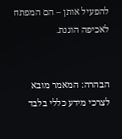להפעיל אותן – הם המפתח לאכיפה הוגנת.


הבהרה: המאמר מובא לצרכי מידע כללי בלבד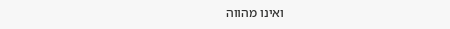ואינו מהווה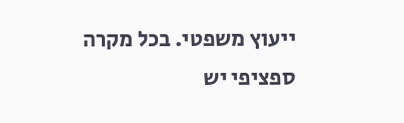ייעוץ משפטי. בכל מקרה ספציפי יש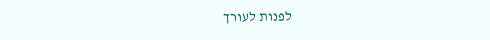לפנות לעורך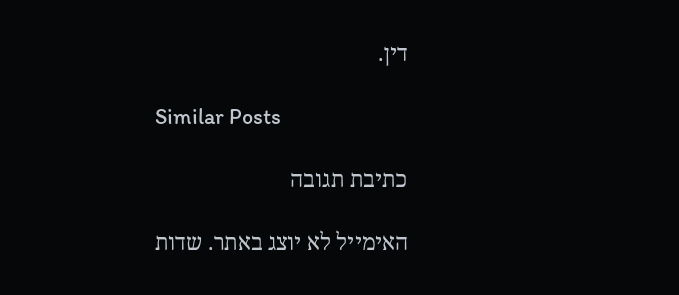דין.

Similar Posts

כתיבת תגובה

האימייל לא יוצג באתר. שדות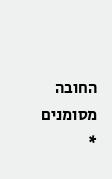החובה מסומנים *